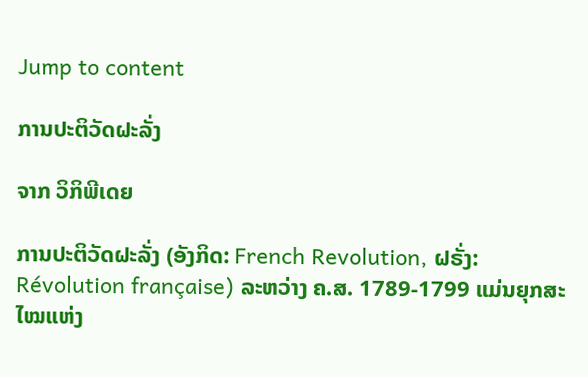Jump to content

ການປະຕິວັດຝະລັ່ງ

ຈາກ ວິກິພີເດຍ

ການປະຕິວັດຝະລັ່ງ (ອັງກິດ: French Revolution, ຝຣັ່ງ: Révolution française) ລະຫວ່າງ ຄ.ສ. 1789-1799 ແມ່ນຍຸກສະໄໝແຫ່ງ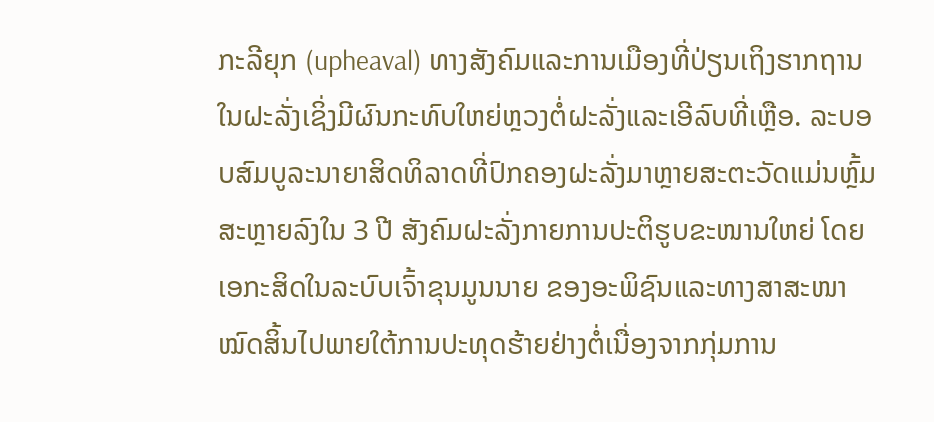ກະລີຍຸກ (upheaval) ທາງສັງຄົມແລະການເມືອງທີ່ປ່ຽນເຖິງຮາກຖານໃນຝະລັ່ງເຊິ່ງມີຜົນກະທົບໃຫຍ່ຫຼວງຕໍ່ຝະລັ່ງແລະເອີລົບທີ່ເຫຼືອ. ລະບອບສົມບູລະນາຍາສິດທິລາດທີ່ປົກຄອງຝະລັ່ງມາຫຼາຍສະຕະວັດແມ່ນຫຼົ້ມສະຫຼາຍລົງໃນ 3 ປີ ສັງຄົມຝະລັ່ງກາຍການປະຕິຮູບຂະໜານໃຫຍ່ ໂດຍເອກະສິດໃນລະບົບເຈົ້າຂຸນມູນນາຍ ຂອງອະພິຊົນແລະທາງສາສະໜາໝົດສິ້ນໄປພາຍໃຕ້ການປະທຸດຮ້າຍຢ່າງຕໍ່ເນື່ອງຈາກກຸ່ມການ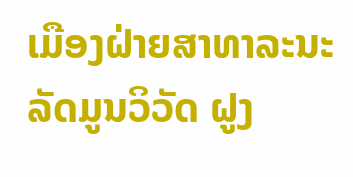ເມືອງຝ່າຍສາທາລະນະລັດມູນວິວັດ ຝູງ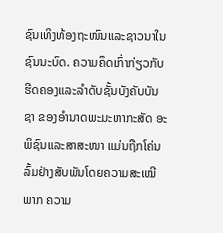ຊົນເທິງທ້ອງຖະໜົນແລະຊາວນາໃນຊົນນະບົດ. ຄວາມຄຶດເກົ່າກ່ຽວກັບຮີດຄອງແລະລຳດັບຊັ້ນບັງຄັບບັນຊາ ຂອງອຳນາດພະມະຫາກະສັດ ອະພິຊົນແລະສາສະໜາ ແມ່ນຖືກໂຄ່ນລົ້ມຢ່າງສັບພັນໂດຍຄວາມສະເໝີພາກ ຄວາມ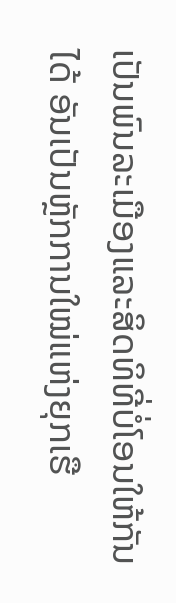ເປັນພົນລະເມືອງແລະສິດທິທີ່ບໍ່ໂອນໃຫ້ກັນໄດ້ ອັນເປັນຫຼັກການໃໝ່ແຫ່ງຍຸກເຮື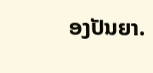ອງປັນຍາ.